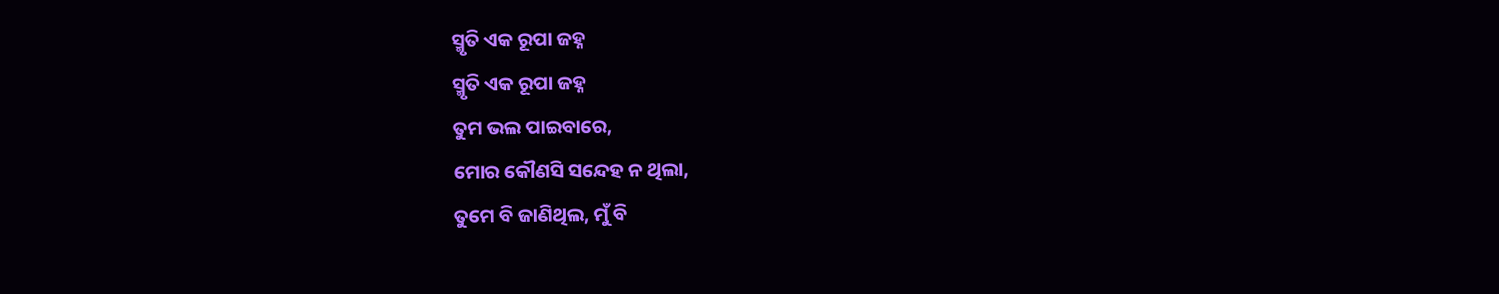ସ୍ମୃତି ଏକ ରୂପା ଜହ୍ନ
ସ୍ମୃତି ଏକ ରୂପା ଜହ୍ନ
ତୁମ ଭଲ ପାଇବାରେ,
ମୋର କୌଣସି ସନ୍ଦେହ ନ ଥିଲା,
ତୁମେ ବି ଜାଣିଥିଲ, ମୁଁ ବି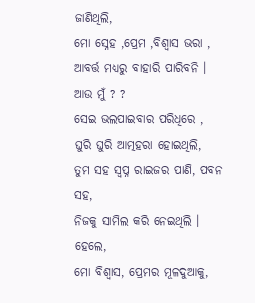ଜାଣିଥିଲି,
ମୋ ସ୍ନେହ ,ପ୍ରେମ ,ବିଶ୍ବାସ ଭରା ,
ଆବର୍ତ୍ତ ମଧ୍ୟରୁ ବାହାରି ପାରିବନି ।
ଆଉ ମୁଁ ? ?
ସେଇ ଭଲପାଇବାର ପରିଧିରେ ,
ଘୁରି ଘୁରି ଆତ୍ମହରା ହୋଇଥିଲି,
ତୁମ ସହ ସ୍ବପ୍ନ ରାଇଜର ପାଣି, ପବନ ସହ,
ନିଜକୁ ସାମିଲ କରି ନେଇଥିଲି ।
ହେଲେ,
ମୋ ବିଶ୍ବାସ, ପ୍ରେମର ମୂଳଦୁଆକୁ,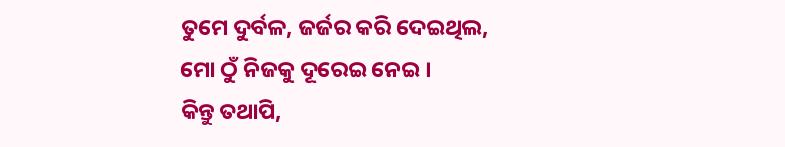ତୁମେ ଦୁର୍ବଳ, ଜର୍ଜର କରି ଦେଇଥିଲ,
ମୋ ଠୁଁ ନିଜକୁ ଦୂରେଇ ନେଇ ।
କିନ୍ତୁ ତଥାପି,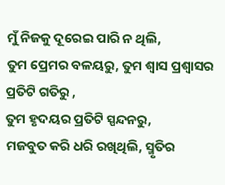ମୁଁ ନିଜକୁ ଦୂରେଇ ପାରି ନ ଥିଲି,
ତୁମ ପ୍ରେମର ବଳୟରୁ, ତୁମ ଶ୍ବାସ ପ୍ରଶ୍ବାସର ପ୍ରତିଟି ଗତିରୁ ,
ତୁମ ହୃଦୟର ପ୍ରତିଟି ସ୍ପନ୍ଦନରୁ,
ମଜବୁତ କରି ଧରି ରଖିଥିଲି, ସ୍ମୃତିର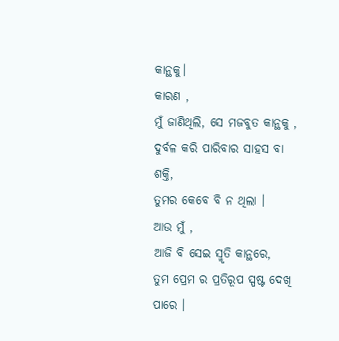କାନ୍ଥକୁ।
କାରଣ ,
ମୁଁ ଜାଣିଥିଲି, ସେ ମଜବୁତ କାନ୍ଥକୁ ,
ଦୁର୍ବଳ କରି ପାରିବାର ସାହସ ବା ଶକ୍ତି,
ତୁମର କେବେ ବି ନ ଥିଲା ।
ଆଉ ମୁଁ ,
ଆଜି ବି ସେଇ ସ୍ମୃତି କାନ୍ଥରେ,
ତୁମ ପ୍ରେମ ର ପ୍ରତିରୂପ ସ୍ପଷ୍ଟ ଦେଖି ପାରେ ।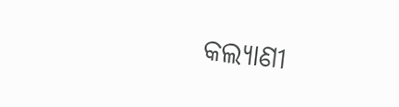କଲ୍ୟାଣୀ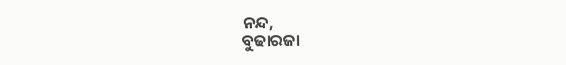ନନ୍ଦ,
ବୁଢାରଜା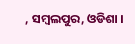, ସମ୍ବଲପୁର, ଓଡିଶା ।